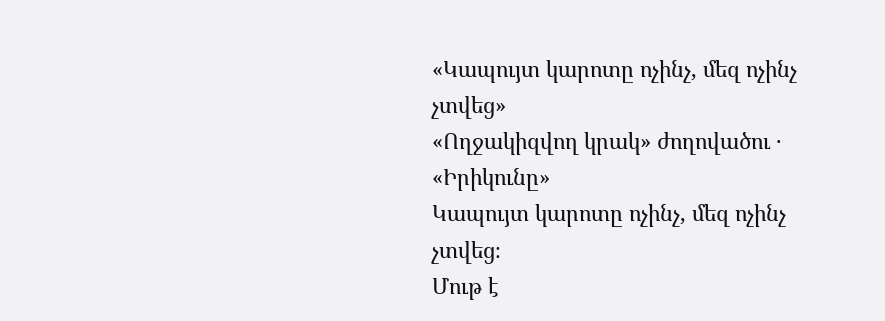«Կապույտ կարոտը ոչինչ, մեզ ոչինչ չտվեց»
«Ողջակիզվող կրակ» ժողովածու · «Իրիկունը»
Կապույտ կարոտը ոչինչ, մեզ ոչինչ չտվեց։
Մութ է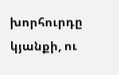խորհուրդը կյանքի, ու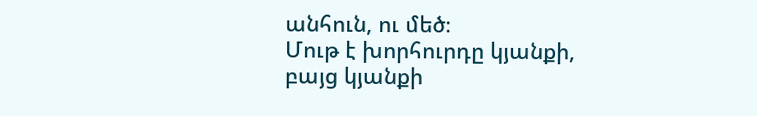անհուն, ու մեծ։
Մութ է խորհուրդը կյանքի, բայց կյանքի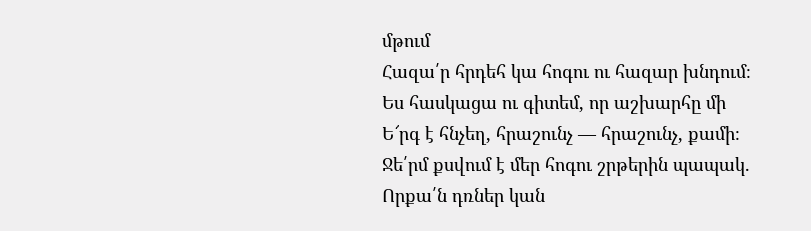մթում
Հազա՛ր հրդեհ կա հոգու ու հազար խնդում։
Ես հասկացա ու գիտեմ, որ աշխարհը մի
Ե՜րգ է հնչեղ, հրաշունչ — հրաշունչ, քամի։
Ջե՛րմ քսվում է մեր հոգու շրթերին պապակ.
Որքա՛ն դռներ կան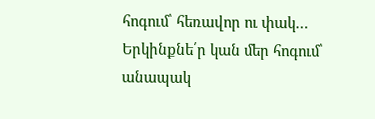հոգում՝ հեռավոր ու փակ…
Երկինքնե՛ր կան մեր հոգում՝ անապակ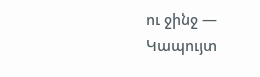ու ջինջ —
Կապույտ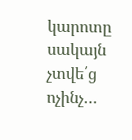կարոտը սակայն չտվե՛ց ոչինչ…